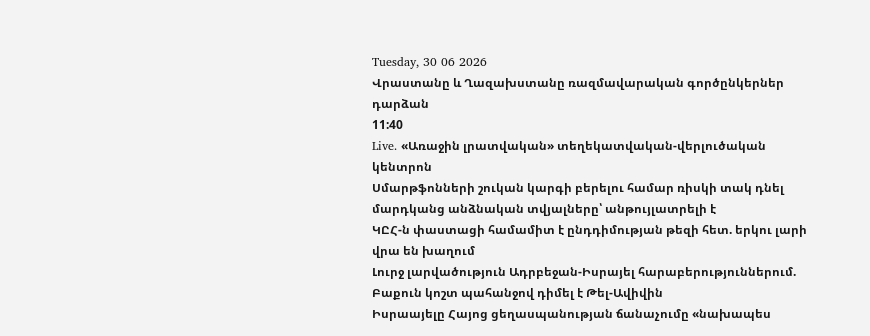Tuesday, 30 06 2026
Վրաստանը և Ղազախստանը ռազմավարական գործընկերներ դարձան
11:40
Live. «Առաջին լրատվական» տեղեկատվական-վերլուծական կենտրոն
Սմարթֆոնների շուկան կարգի բերելու համար ռիսկի տակ դնել մարդկանց անձնական տվյալները՝ անթույլատրելի է
ԿԸՀ-ն փաստացի համամիտ է ընդդիմության թեզի հետ. երկու լարի վրա են խաղում
Լուրջ լարվածություն Ադրբեջան-Իսրայել հարաբերություններում. Բաքուն կոշտ պահանջով դիմել է Թել-Ավիվին
Իսրաայելը Հայոց ցեղասպանության ճանաչումը «նախապես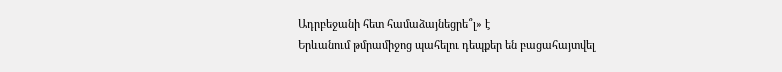Ադրբեջանի հետ համաձայնեցրե՞լ» է
Երևանում թմրամիջոց պահելու դեպքեր են բացահայտվել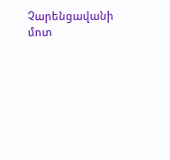Չարենցավանի մոտ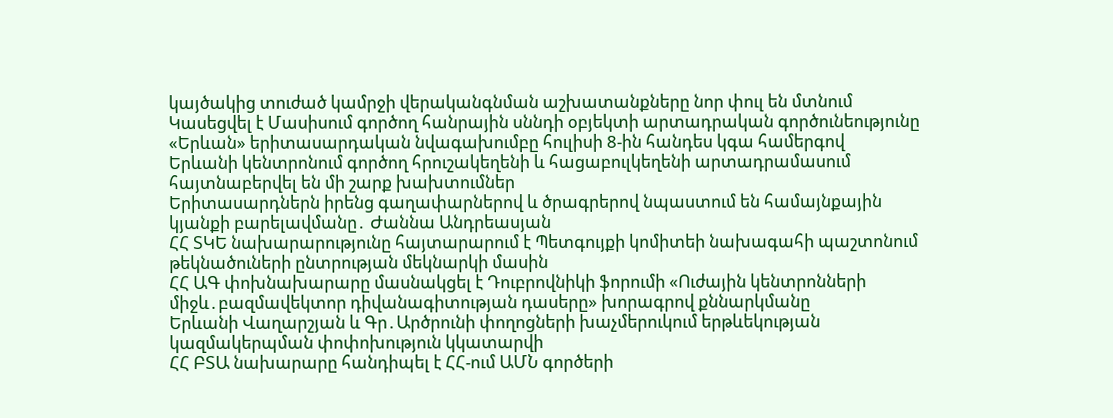կայծակից տուժած կամրջի վերականգնման աշխատանքները նոր փուլ են մտնում
Կասեցվել է Մասիսում գործող հանրային սննդի օբյեկտի արտադրական գործունեությունը
«Երևան» երիտասարդական նվագախումբը հուլիսի 8-ին հանդես կգա համերգով
Երևանի կենտրոնում գործող հրուշակեղենի և հացաբուլկեղենի արտադրամասում հայտնաբերվել են մի շարք խախտումներ
Երիտասարդներն իրենց գաղափարներով և ծրագրերով նպաստում են համայնքային կյանքի բարելավմանը․ Ժաննա Անդրեասյան
ՀՀ ՏԿԵ նախարարությունը հայտարարում է Պետգույքի կոմիտեի նախագահի պաշտոնում թեկնածուների ընտրության մեկնարկի մասին
ՀՀ ԱԳ փոխնախարարը մասնակցել է Դուբրովնիկի ֆորումի «Ուժային կենտրոնների միջև․բազմավեկտոր դիվանագիտության դասերը» խորագրով քննարկմանը
Երևանի Վաղարշյան և Գր․Արծրունի փողոցների խաչմերուկում երթևեկության կազմակերպման փոփոխություն կկատարվի
ՀՀ ԲՏԱ նախարարը հանդիպել է ՀՀ-ում ԱՄՆ գործերի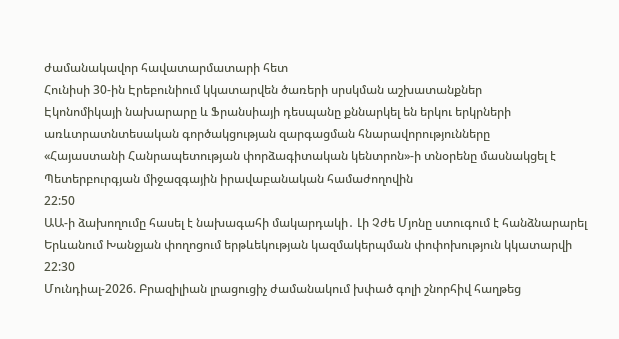ժամանակավոր հավատարմատարի հետ
Հունիսի 30-ին Էրեբունիում կկատարվեն ծառերի սրսկման աշխատանքներ
Էկոնոմիկայի նախարարը և Ֆրանսիայի դեսպանը քննարկել են երկու երկրների առևտրատնտեսական գործակցության զարգացման հնարավորությունները
«Հայաստանի Հանրապետության փորձագիտական կենտրոն»-ի տնօրենը մասնակցել է Պետերբուրգյան միջազգային իրավաբանական համաժողովին
22:50
ԱԱ-ի ձախողումը հասել է նախագահի մակարդակի․ Լի Չժե Մյոնը ստուգում է հանձնարարել
Երևանում Խանջյան փողոցում երթևեկության կազմակերպման փոփոխություն կկատարվի
22:30
Մունդիալ-2026. Բրազիլիան լրացուցիչ ժամանակում խփած գոլի շնորհիվ հաղթեց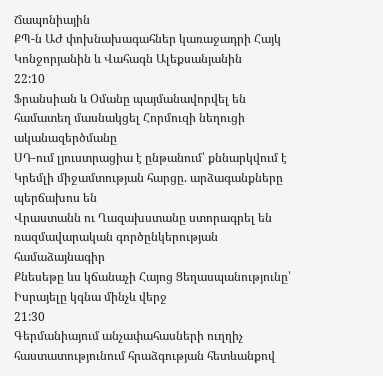Ճապոնիային
ՔՊ-ն ԱԺ փոխնախագահներ կառաջադրի Հայկ Կոնջորյանին և Վահագն Ալեքսանյանին
22:10
Ֆրանսիան և Օմանը պայմանավորվել են համատեղ մասնակցել Հորմուզի նեղուցի ականազերծմանը
ՍԴ-ում լյուստրացիա է ընթանում՝ քննարկվում է Կրեմլի միջամտության հարցը. արձագանքները պերճախոս են
Վրաստանն ու Ղազախստանը ստորագրել են ռազմավարական գործընկերության համաձայնագիր
Քնեսեթը ևս կճանաչի Հայոց Ցեղասպանությունը՝ Իսրայելը կգնա մինչև վերջ
21:30
Գերմանիայում անչափահասների ուղղիչ հաստատությունում հրաձգության հետևանքով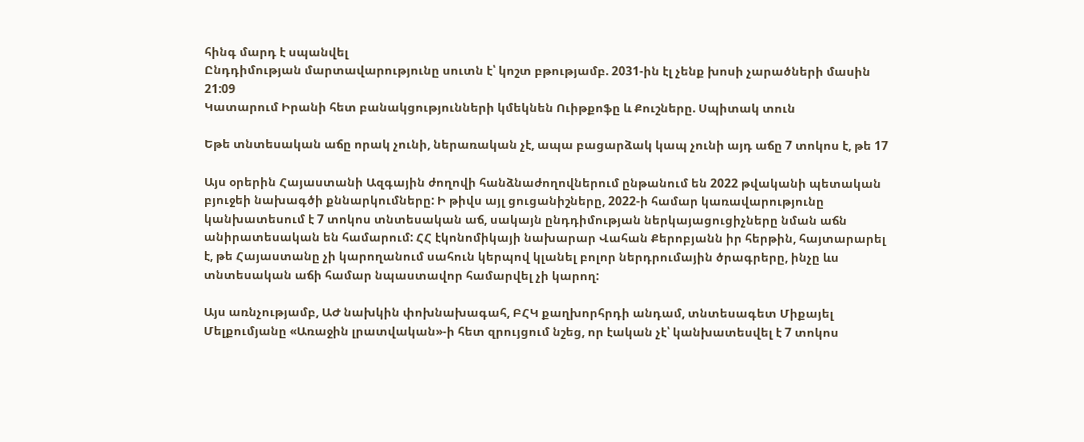հինգ մարդ է սպանվել
Ընդդիմության մարտավարությունը սուտն է՝ կոշտ բթությամբ. 2031-ին էլ չենք խոսի չարածների մասին
21:09
Կատարում Իրանի հետ բանակցությունների կմեկնեն Ուիթքոֆը և Քուշները. Սպիտակ տուն

Եթե տնտեսական աճը որակ չունի, ներառական չէ, ապա բացարձակ կապ չունի այդ աճը 7 տոկոս է, թե 17

Այս օրերին Հայաստանի Ազգային ժողովի հանձնաժողովներում ընթանում են 2022 թվականի պետական բյուջեի նախագծի քննարկումները: Ի թիվս այլ ցուցանիշները, 2022-ի համար կառավարությունը կանխատեսում է 7 տոկոս տնտեսական աճ, սակայն ընդդիմության ներկայացուցիչները նման աճն անիրատեսական են համարում: ՀՀ էկոնոմիկայի նախարար Վահան Քերոբյանն իր հերթին, հայտարարել է, թե Հայաստանը չի կարողանում սահուն կերպով կլանել բոլոր ներդրումային ծրագրերը, ինչը ևս տնտեսական աճի համար նպաստավոր համարվել չի կարող:

Այս առնչությամբ, ԱԺ նախկին փոխնախագահ, ԲՀԿ քաղխորհրդի անդամ, տնտեսագետ Միքայել Մելքումյանը «Առաջին լրատվական»-ի հետ զրույցում նշեց, որ էական չէ՝ կանխատեսվել է 7 տոկոս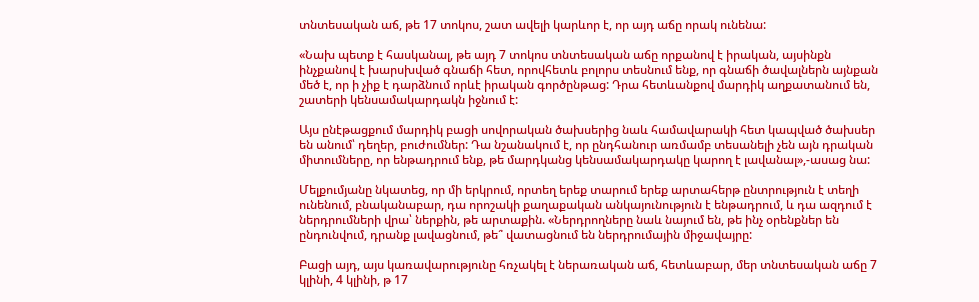տնտեսական աճ, թե 17 տոկոս, շատ ավելի կարևոր է, որ այդ աճը որակ ունենա:

«Նախ պետք է հասկանալ, թե այդ 7 տոկոս տնտեսական աճը որքանով է իրական, այսինքն ինչքանով է խարսխված գնաճի հետ, որովհետև բոլորս տեսնում ենք, որ գնաճի ծավալներն այնքան մեծ է, որ ի չիք է դարձնում որևէ իրական գործընթաց: Դրա հետևանքով մարդիկ աղքատանում են, շատերի կենսամակարդակն իջնում է:

Այս ընէթացքում մարդիկ բացի սովորական ծախսերից նաև համավարակի հետ կապված ծախսեր են անում՝ դեղեր, բուժումներ: Դա նշանակում է, որ ընդհանուր առմամբ տեսանելի չեն այն դրական միտումները, որ ենթադրում ենք, թե մարդկանց կենսամակարդակը կարող է լավանալ»,-ասաց նա:

Մելքումյանը նկատեց, որ մի երկրում, որտեղ երեք տարում երեք արտահերթ ընտրություն է տեղի ունենում, բնականաբար, դա որոշակի քաղաքական անկայունություն է ենթադրում, և դա ազդում է ներդրումների վրա՝ ներքին, թե արտաքին. «Ներդրողները նաև նայում են, թե ինչ օրենքներ են ընդունվում, դրանք լավացնում, թե՞ վատացնում են ներդրումային միջավայրը:

Բացի այդ, այս կառավարությունը հռչակել է ներառական աճ, հետևաբար, մեր տնտեսական աճը 7 կլինի, 4 կլինի, թ 17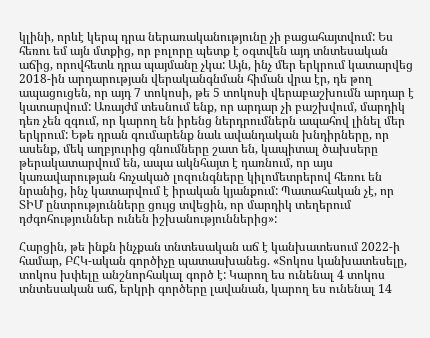կլինի, որևէ կերպ դրա ներառականությունը չի բացահայտվում: Ես հեռու եմ այն մտքից, որ բոլորը պետք է օգտվեն այդ տնտեսական աճից, որովհետև դրա պայմանը չկա: Այն, ինչ մեր երկրում կատարվեց 2018-ին արդարության վերականգնման հիման վրա էր, դե թող ապացուցեն, որ այդ 7 տոկոսի, թե 5 տոկոսի վերաբաշխումն արդար է կատարվում: Առայժմ տեսնում ենք, որ արդար չի բաշխվում, մարդիկ դեռ չեն զգում, որ կարող են իրենց ներդրումներն ապահով լինել մեր երկրում: Եթե դրան գումարենք նաև ավանդական խնդիրները, որ ասենք, մեկ աղբյուրից գնումները շատ են, կապիտալ ծախսերը թերակատարվում են, ապա ակնհայտ է դառնում, որ այս կառավարության հռչակած լոզունգները կիլոմետրերով հեռու են նրանից, ինչ կատարվում է իրական կյանքում: Պատահական չէ, որ ՏԻՄ ընտրությունները ցույց տվեցին, որ մարդիկ տեղերում դժգոհություններ ունեն իշխանություններից»:

Հարցին, թե ինքն ինչքան տնտեսական աճ է կանխատեսում 2022-ի համար, ԲՀԿ-ական գործիչը պատասխանեց. «Տոկոս կանխատեսելը, տոկոս խփելը անշնորհակալ գործ է: Կարող ես ունենալ 4 տոկոս տնտեսական աճ, երկրի գործերը լավանան, կարող ես ունենալ 14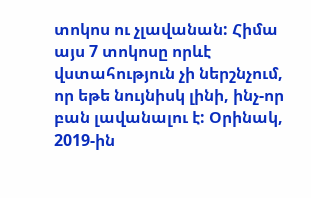տոկոս ու չլավանան: Հիմա այս 7 տոկոսը որևէ վստահություն չի ներշնչում, որ եթե նույնիսկ լինի, ինչ-որ բան լավանալու է: Օրինակ, 2019-ին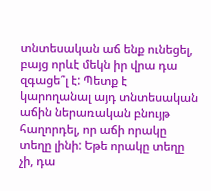տնտեսական աճ ենք ունեցել, բայց որևէ մեկն իր վրա դա զգացե՞լ է: Պետք է կարողանալ այդ տնտեսական աճին ներառական բնույթ հաղորդել, որ աճի որակը տեղը լինի: Եթե որակը տեղը չի, դա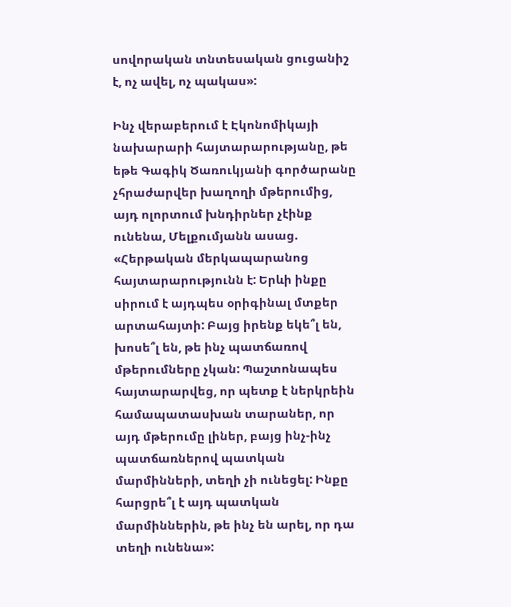սովորական տնտեսական ցուցանիշ է, ոչ ավել, ոչ պակաս»:

Ինչ վերաբերում է Էկոնոմիկայի նախարարի հայտարարությանը, թե եթե Գագիկ Ծառուկյանի գործարանը չհրաժարվեր խաղողի մթերումից, այդ ոլորտում խնդիրներ չէինք ունենա, Մելքումյանն ասաց. «Հերթական մերկապարանոց հայտարարությունն է: Երևի ինքը սիրում է այդպես օրիգինալ մտքեր արտահայտի: Բայց իրենք եկե՞լ են, խոսե՞լ են, թե ինչ պատճառով մթերումները չկան: Պաշտոնապես հայտարարվեց, որ պետք է ներկրեին համապատասխան տարաներ, որ այդ մթերումը լիներ, բայց ինչ-ինչ պատճառներով պատկան մարմինների, տեղի չի ունեցել: Ինքը հարցրե՞լ է այդ պատկան մարմիններին, թե ինչ են արել, որ դա տեղի ունենա»: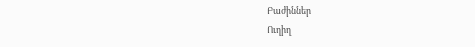Բաժիններ
Ուղիղ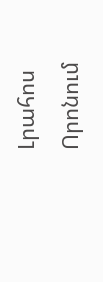Լրահոս
Որոնում